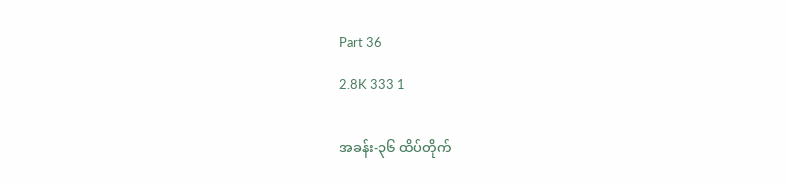Part 36

2.8K 333 1


အခန်း-၃၆ ထိပ်တိုက်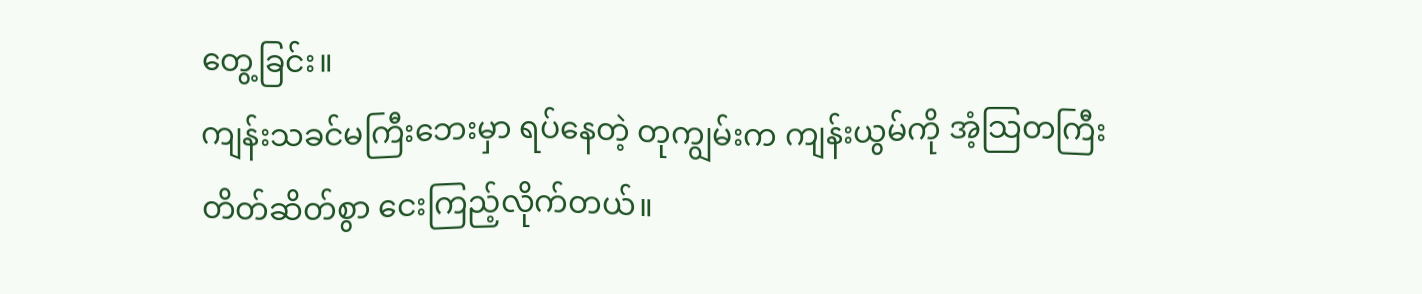တွေ့ခြင်း။
ကျန်းသခင်မကြီးဘေးမှာ ရပ်နေတဲ့ တုကျွမ်းက ကျန်းယွမ်ကို အံ့သြတကြီး
တိတ်ဆိတ်စွာ ငေးကြည့်လိုက်တယ်။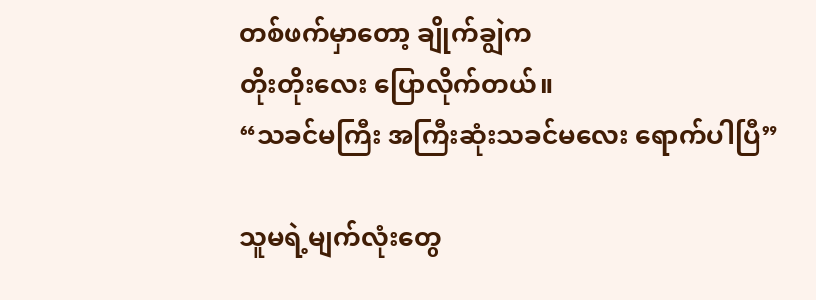တစ်ဖက်မှာတော့ ချိုက်ချွဲက‌
တိုးတိုးလေး ပြောလိုက်တယ်။
“သခင်မကြီး အကြီးဆုံးသခင်မလေး ရောက်ပါပြီ”

သူမရဲ့မျက်လုံးတွေ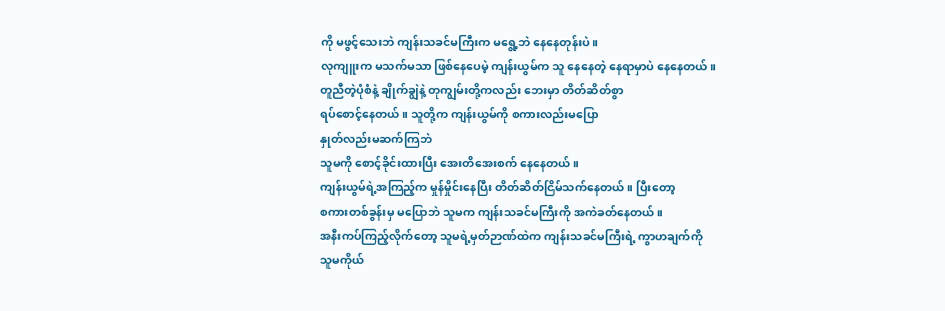ကို မဖွင့်သေးဘဲ ကျန်းသခင်မကြီးက မရွေ့ဘဲ နေနေတုန်းပဲ။
လုကျူးက မသက်မသာ ဖြစ်နေပေမဲ့ ကျန်းယွမ်က သူ နေနေတဲ့ နေရာမှာပဲ နေနေတယ်။
တူညီတဲ့ပုံစံနဲ့ ချိုက်ချွဲနဲ့ တုကျွမ်းတို့ကလည်း ဘေးမှာ တိတ်ဆိတ်စွာ
ရပ်စောင့်နေတယ်။ သူတို့က ကျန်းယွမ်ကို စကားလည်းမပြော
နှုတ်လည်းမဆက်ကြဘဲ
သူမကို စောင့်ခိုင်းထားပြီး အေးတိအေးစက် နေနေတယ်။
ကျန်းယွမ်ရဲ့အကြည့်က မှုန်မှိုင်းနေပြီး တိတ်ဆိတ်ငြိမ်သက်နေတယ်။ ပြီးတော့
စကားတစ်ခွန်းမှ မပြောဘဲ သူမက ကျန်းသခင်မကြီးကို အကဲခတ်နေတယ်။
အနီးကပ်ကြည့်လိုက်တော့ သူမရဲ့မှတ်ဉာဏ်ထဲက ကျန်းသခင်မကြီးရဲ့ ကွာဟချက်ကို
သူမကိုယ်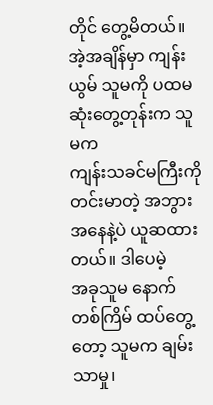တိုင် တွေ့မိတယ်။ အဲ့အချိန်မှာ ကျန်းယွမ် သူမကို ပထမဆုံးတွေ့တုန်းက သူမက
ကျန်းသခင်မကြီးကို တင်းမာတဲ့ အဘွားအနေနဲ့ပဲ ယူဆထားတယ်။ ဒါပေမဲ့
အခုသူမ နောက်တစ်ကြိမ် ထပ်တွေ့တော့ သူမက ချမ်းသာမှု၊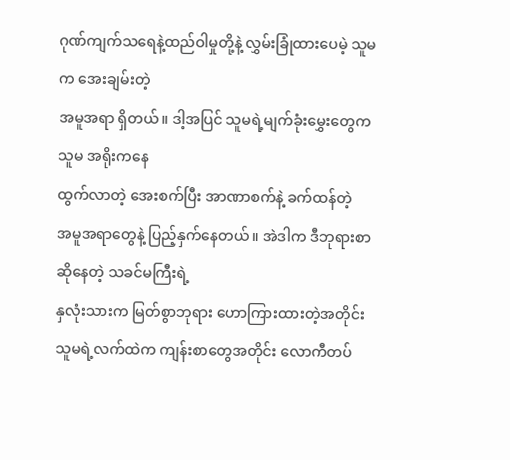ဂုဏ်ကျက်သရေနဲ့ထည်ဝါမှုတို့နဲ့ လွှမ်းခြုံထားပေမဲ့ သူမက အေးချမ်းတဲ့
အမူအရာ ရှိတယ်။ ဒါ့အပြင် သူမရဲ့မျက်ခုံးမွှေးတွေက သူမ အရိုးကနေ
ထွက်လာတဲ့ အေးစက်ပြီး အာဏာစက်နဲ့ ခက်ထန်တဲ့
အမူအရာတွေနဲ့ ပြည့်နှက်နေတယ်။ အဲဒါက ဒီဘုရားစာဆိုနေတဲ့ သခင်မကြီးရဲ့
နှလုံးသားက မြတ်စွာဘုရား ဟောကြားထားတဲ့အတိုင်း
သူမရဲ့လက်ထဲက ကျန်းစာတွေအတိုင်း လောကီတပ်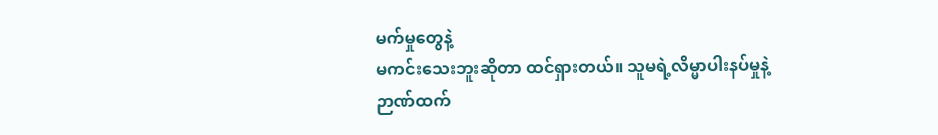မက်မှုတွေနဲ့
မကင်းသေးဘူးဆိုတာ ထင်ရှားတယ်။ သူမရဲ့လိမ္မာပါးနပ်မှုနဲ့
ဉာဏ်ထက်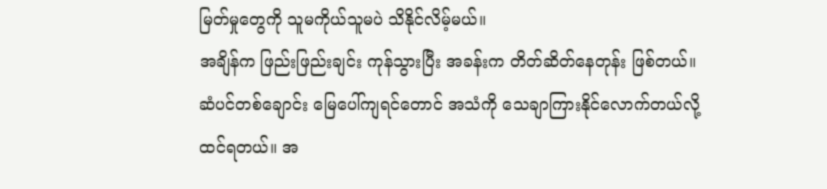မြတ်မှုတွေကို သူမကိုယ်သူမပဲ သိနိုင်လိမ့်မယ်။
အချိန်က ဖြည်းဖြည်းချင်း ကုန်သွားပြီး အခန်းက တိတ်ဆိတ်နေတုန်း ဖြစ်တယ်။
ဆံပင်တစ်ချောင်း မြေပေါ်ကျရင်တောင် အသံကို သေချာကြားနိုင်လောက်တယ်လို့
ထင်ရတယ်။ အ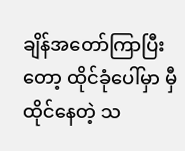ချိန်အတော်ကြာပြီးတော့ ထိုင်ခုံပေါ်မှာ မှီထိုင်နေတဲ့ သ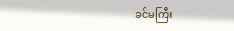ခင်မကြီး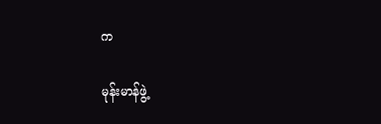က

မုန်းမာန်ဖွဲ့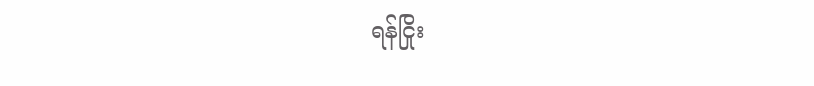ရန်ငြိုး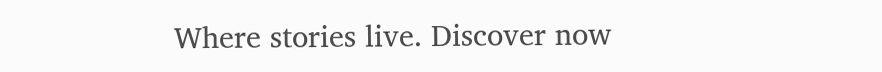Where stories live. Discover now